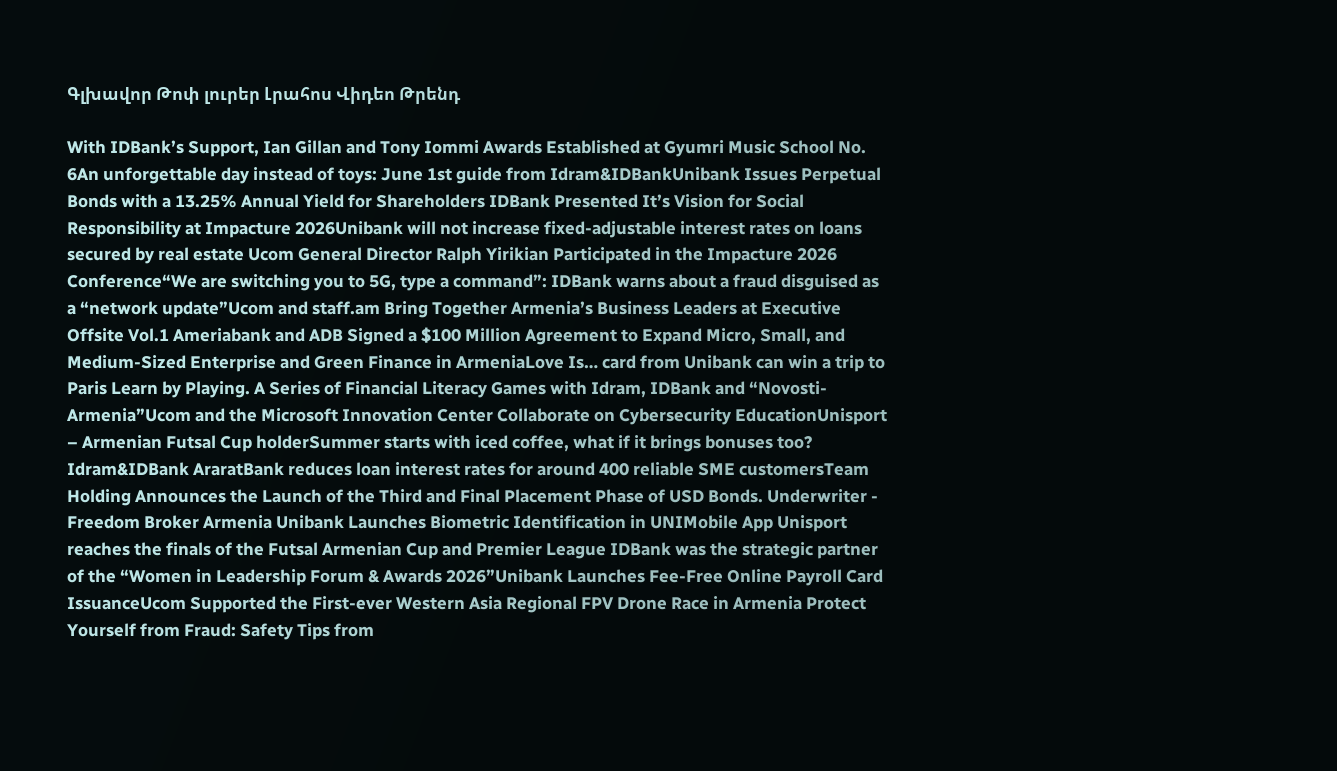Գլխավոր Թոփ լուրեր Լրահոս Վիդեո Թրենդ

With IDBank’s Support, Ian Gillan and Tony Iommi Awards Established at Gyumri Music School No. 6An unforgettable day instead of toys: June 1st guide from Idram&IDBankUnibank Issues Perpetual Bonds with a 13.25% Annual Yield for Shareholders IDBank Presented It’s Vision for Social Responsibility at Impacture 2026Unibank will not increase fixed-adjustable interest rates on loans secured by real estate Ucom General Director Ralph Yirikian Participated in the Impacture 2026 Conference“We are switching you to 5G, type a command”: IDBank warns about a fraud disguised as a “network update”Ucom and staff.am Bring Together Armenia’s Business Leaders at Executive Offsite Vol.1 Ameriabank and ADB Signed a $100 Million Agreement to Expand Micro, Small, and Medium-Sized Enterprise and Green Finance in ArmeniaLove Is… card from Unibank can win a trip to Paris Learn by Playing. A Series of Financial Literacy Games with Idram, IDBank and “Novosti-Armenia”Ucom and the Microsoft Innovation Center Collaborate on Cybersecurity EducationUnisport – Armenian Futsal Cup holderSummer starts with iced coffee, what if it brings bonuses too? Idram&IDBank AraratBank reduces loan interest rates for around 400 reliable SME customersTeam Holding Announces the Launch of the Third and Final Placement Phase of USD Bonds. Underwriter - Freedom Broker Armenia Unibank Launches Biometric Identification in UNIMobile App Unisport reaches the finals of the Futsal Armenian Cup and Premier League IDBank was the strategic partner of the “Women in Leadership Forum & Awards 2026”Unibank Launches Fee-Free Online Payroll Card IssuanceUcom Supported the First-ever Western Asia Regional FPV Drone Race in Armenia Protect Yourself from Fraud: Safety Tips from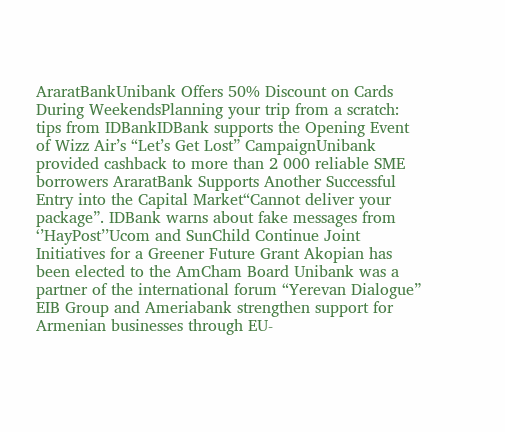AraratBankUnibank Offers 50% Discount on Cards During WeekendsPlanning your trip from a scratch: tips from IDBankIDBank supports the Opening Event of Wizz Air’s “Let’s Get Lost” CampaignUnibank provided cashback to more than 2 000 reliable SME borrowers AraratBank Supports Another Successful Entry into the Capital Market“Cannot deliver your package”. IDBank warns about fake messages from ‘’HayPost’’Ucom and SunChild Continue Joint Initiatives for a Greener Future Grant Akopian has been elected to the AmCham Board Unibank was a partner of the international forum “Yerevan Dialogue” EIB Group and Ameriabank strengthen support for Armenian businesses through EU-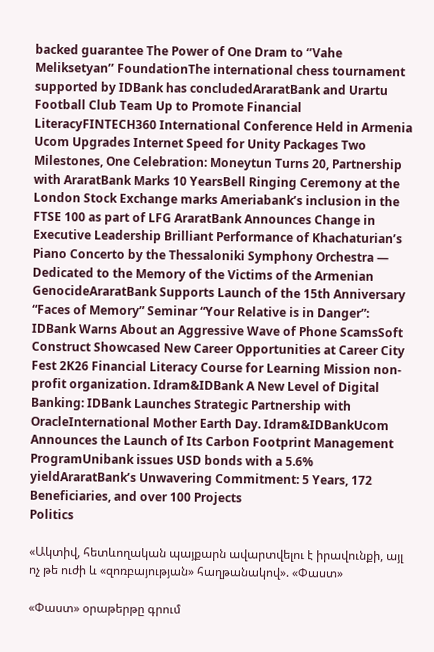backed guarantee The Power of One Dram to ‘’Vahe Meliksetyan’’ FoundationThe international chess tournament supported by IDBank has concludedAraratBank and Urartu Football Club Team Up to Promote Financial LiteracyFINTECH360 International Conference Held in Armenia Ucom Upgrades Internet Speed for Unity Packages Two Milestones, One Celebration: Moneytun Turns 20, Partnership with AraratBank Marks 10 YearsBell Ringing Ceremony at the London Stock Exchange marks Ameriabank’s inclusion in the FTSE 100 as part of LFG AraratBank Announces Change in Executive Leadership Brilliant Performance of Khachaturian’s Piano Concerto by the Thessaloniki Symphony Orchestra — Dedicated to the Memory of the Victims of the Armenian GenocideAraratBank Supports Launch of the 15th Anniversary “Faces of Memory” Seminar “Your Relative is in Danger”: IDBank Warns About an Aggressive Wave of Phone ScamsSoft Construct Showcased New Career Opportunities at Career City Fest 2K26 Financial Literacy Course for Learning Mission non-profit organization. Idram&IDBank A New Level of Digital Banking: IDBank Launches Strategic Partnership with OracleInternational Mother Earth Day. Idram&IDBankUcom Announces the Launch of Its Carbon Footprint Management ProgramUnibank issues USD bonds with a 5.6% yieldAraratBank’s Unwavering Commitment: 5 Years, 172 Beneficiaries, and over 100 Projects
Politics

«Ակտիվ, հետևողական պայքարն ավարտվելու է իրավունքի, այլ ոչ թե ուժի և «զոռբայության» հաղթանակով». «Փաստ»

«Փաստ» օրաթերթը գրում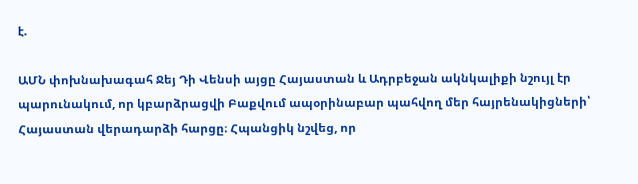է.

ԱՄՆ փոխնախագահ Ջեյ Դի Վենսի այցը Հայաստան և Ադրբեջան ակնկալիքի նշույլ էր պարունակում, որ կբարձրացվի Բաքվում ապօրինաբար պահվող մեր հայրենակիցների՝ Հայաստան վերադարձի հարցը։ Հպանցիկ նշվեց, որ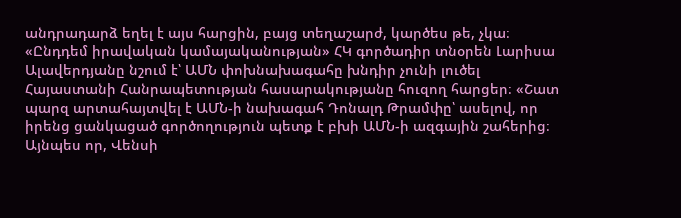անդրադարձ եղել է այս հարցին, բայց տեղաշարժ, կարծես թե, չկա։ «Ընդդեմ իրավական կամայականության» ՀԿ գործադիր տնօրեն Լարիսա Ալավերդյանը նշում է՝ ԱՄՆ փոխնախագահը խնդիր չունի լուծել Հայաստանի Հանրապետության հասարակությանը հուզող հարցեր։ «Շատ պարզ արտահայտվել է ԱՄՆ-ի նախագահ Դոնալդ Թրամփը՝ ասելով, որ իրենց ցանկացած գործողություն պետք է բխի ԱՄՆ-ի ազգային շահերից։ Այնպես որ, Վենսի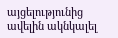այցելությունից ավելին ակնկալել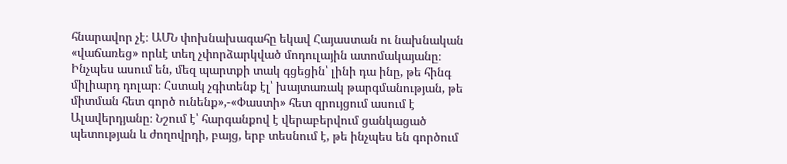հնարավոր չէ։ ԱՄՆ փոխնախագահը եկավ Հայաստան ու նախնական «վաճառեց» որևէ տեղ չփորձարկված մոդուլային ատոմակայանը։ Ինչպես ասում են, մեզ պարտքի տակ գցեցին՝ լինի դա ինը, թե հինգ միլիարդ դոլար։ Հստակ չգիտենք էլ՝ խայտառակ թարգմանության, թե միտման հետ գործ ունենք»,-«Փաստի» հետ զրույցում ասում է Ալավերդյանը։ Նշում է՝ հարգանքով է վերաբերվում ցանկացած պետության և ժողովրդի, բայց, երբ տեսնում է, թե ինչպես են գործում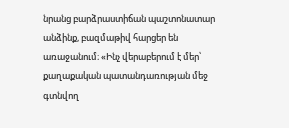նրանց բարձրաստիճան պաշտոնատար անձինք, բազմաթիվ հարցեր են առաջանում։ «Ինչ վերաբերում է մեր՝ քաղաքական պատանդառության մեջ գտնվող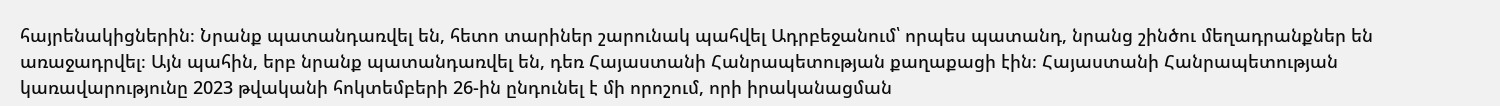հայրենակիցներին։ Նրանք պատանդառվել են, հետո տարիներ շարունակ պահվել Ադրբեջանում՝ որպես պատանդ, նրանց շինծու մեղադրանքներ են առաջադրվել։ Այն պահին, երբ նրանք պատանդառվել են, դեռ Հայաստանի Հանրապետության քաղաքացի էին։ Հայաստանի Հանրապետության կառավարությունը 2023 թվականի հոկտեմբերի 26-ին ընդունել է մի որոշում, որի իրականացման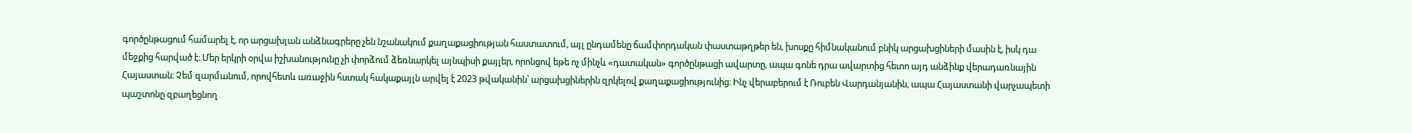գործընթացում համարել է, որ արցախյան անձնագրերը չեն նշանակում քաղաքացիության հաստատում, այլ ընդամենը ճամփորդական փաստաթղթեր են, խոսքը հիմնականում բնիկ արցախցիների մասին է, իսկ դա մեջքից հարված է։ Մեր երկրի օրվա իշխանությունը չի փորձում ձեռնարկել այնպիսի քայլեր, որոնցով եթե ոչ մինչև «դատական» գործընթացի ավարտը, ապա գոնե դրա ավարտից հետո այդ անձինք վերադառնային Հայաստան։ Չեմ զարմանում, որովհետև առաջին հստակ հակաքայլն արվել է 2023 թվականին՝ արցախցիներին զրկելով քաղաքացիությունից։ Ինչ վերաբերում է Ռուբեն Վարդանյանին, ապա Հայաստանի վարչապետի պաշտոնը զբաղեցնող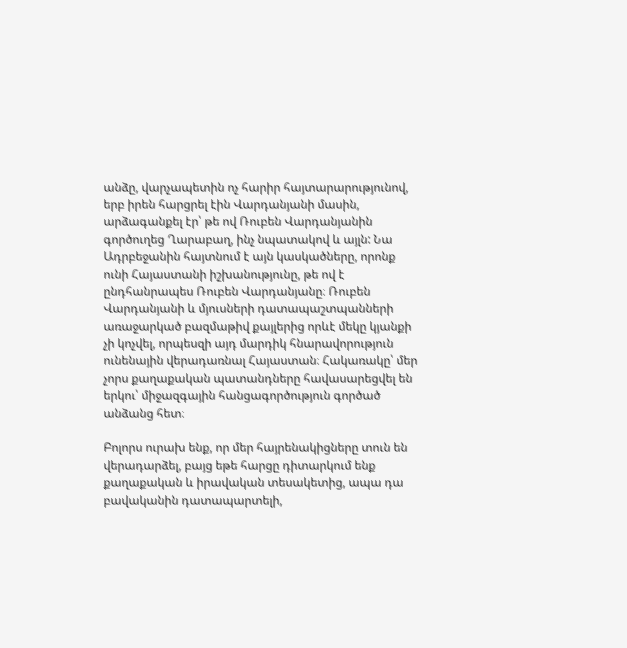անձը, վարչապետին ոչ հարիր հայտարարությունով, երբ իրեն հարցրել էին Վարդանյանի մասին, արձագանքել էր՝ թե ով Ռուբեն Վարդանյանին գործուղեց Ղարաբաղ, ինչ նպատակով և այլն: Նա Ադրբեջանին հայտնում է այն կասկածները, որոնք ունի Հայաստանի իշխանությունը, թե ով է ընդհանրապես Ռուբեն Վարդանյանը։ Ռուբեն Վարդանյանի և մյուսների դատապաշտպանների առաջարկած բազմաթիվ քայլերից որևէ մեկը կյանքի չի կոչվել, որպեսզի այդ մարդիկ հնարավորություն ունենային վերադառնալ Հայաստան։ Հակառակը՝ մեր չորս քաղաքական պատանդները հավասարեցվել են երկու՝ միջազգային հանցագործություն գործած անձանց հետ։

Բոլորս ուրախ ենք, որ մեր հայրենակիցները տուն են վերադարձել, բայց եթե հարցը դիտարկում ենք քաղաքական և իրավական տեսակետից, ապա դա բավականին դատապարտելի,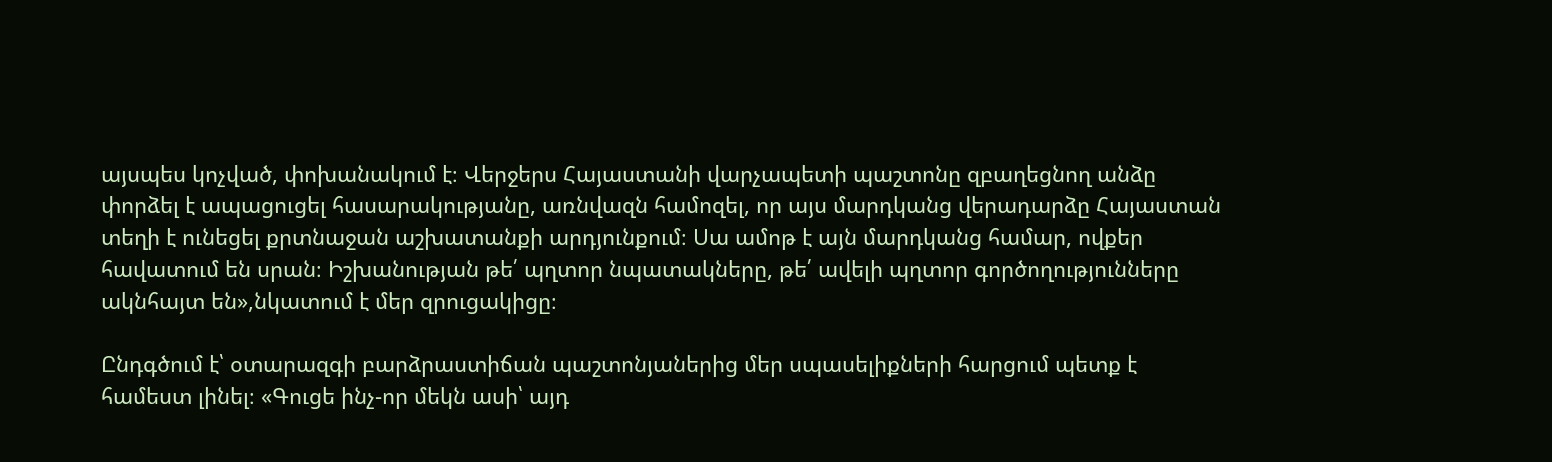այսպես կոչված, փոխանակում է։ Վերջերս Հայաստանի վարչապետի պաշտոնը զբաղեցնող անձը փորձել է ապացուցել հասարակությանը, առնվազն համոզել, որ այս մարդկանց վերադարձը Հայաստան տեղի է ունեցել քրտնաջան աշխատանքի արդյունքում։ Սա ամոթ է այն մարդկանց համար, ովքեր հավատում են սրան։ Իշխանության թե՛ պղտոր նպատակները, թե՛ ավելի պղտոր գործողությունները ակնհայտ են»,նկատում է մեր զրուցակիցը։

Ընդգծում է՝ օտարազգի բարձրաստիճան պաշտոնյաներից մեր սպասելիքների հարցում պետք է համեստ լինել։ «Գուցե ինչ-որ մեկն ասի՝ այդ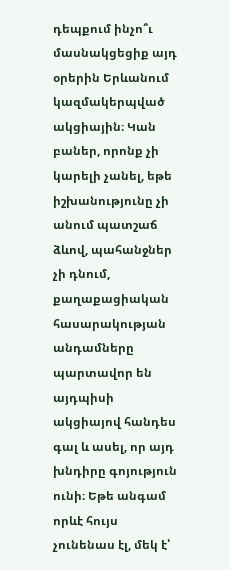դեպքում ինչո՞ւ մասնակցեցիք այդ օրերին Երևանում կազմակերպված ակցիային։ Կան բաներ, որոնք չի կարելի չանել, եթե իշխանությունը չի անում պատշաճ ձևով, պահանջներ չի դնում, քաղաքացիական հասարակության անդամները պարտավոր են այդպիսի ակցիայով հանդես գալ և ասել, որ այդ խնդիրը գոյություն ունի։ Եթե անգամ որևէ հույս չունենաս էլ, մեկ է՝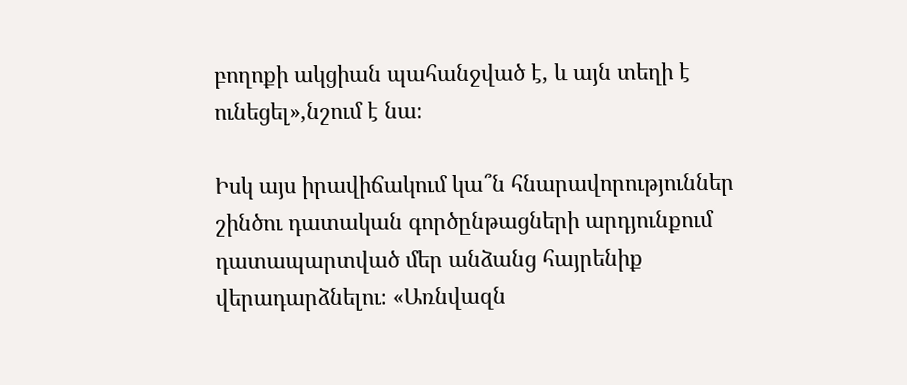բողոքի ակցիան պահանջված է, և այն տեղի է ունեցել»,նշում է նա։

Իսկ այս իրավիճակում կա՞ն հնարավորություններ շինծու դատական գործընթացների արդյունքում դատապարտված մեր անձանց հայրենիք վերադարձնելու։ «Առնվազն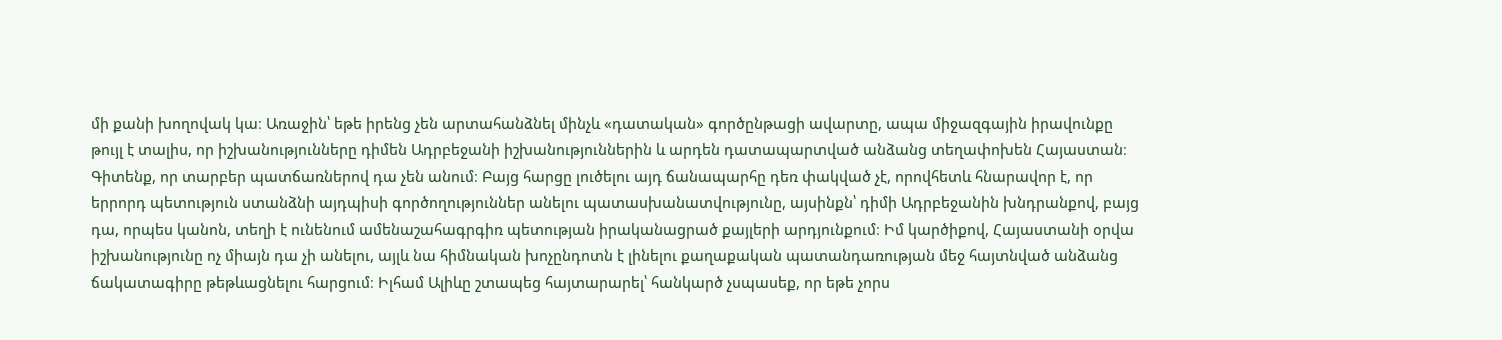մի քանի խողովակ կա։ Առաջին՝ եթե իրենց չեն արտահանձնել մինչև «դատական» գործընթացի ավարտը, ապա միջազգային իրավունքը թույլ է տալիս, որ իշխանությունները դիմեն Ադրբեջանի իշխանություններին և արդեն դատապարտված անձանց տեղափոխեն Հայաստան։ Գիտենք, որ տարբեր պատճառներով դա չեն անում։ Բայց հարցը լուծելու այդ ճանապարհը դեռ փակված չէ, որովհետև հնարավոր է, որ երրորդ պետություն ստանձնի այդպիսի գործողություններ անելու պատասխանատվությունը, այսինքն՝ դիմի Ադրբեջանին խնդրանքով, բայց դա, որպես կանոն, տեղի է ունենում ամենաշահագրգիռ պետության իրականացրած քայլերի արդյունքում։ Իմ կարծիքով, Հայաստանի օրվա իշխանությունը ոչ միայն դա չի անելու, այլև նա հիմնական խոչընդոտն է լինելու քաղաքական պատանդառության մեջ հայտնված անձանց ճակատագիրը թեթևացնելու հարցում։ Իլհամ Ալիևը շտապեց հայտարարել՝ հանկարծ չսպասեք, որ եթե չորս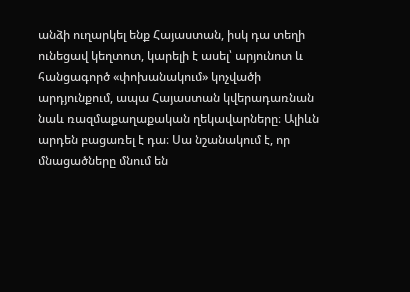անձի ուղարկել ենք Հայաստան, իսկ դա տեղի ունեցավ կեղտոտ, կարելի է ասել՝ արյունոտ և հանցագործ «փոխանակում» կոչվածի արդյունքում, ապա Հայաստան կվերադառնան նաև ռազմաքաղաքական ղեկավարները։ Ալիևն արդեն բացառել է դա։ Սա նշանակում է, որ մնացածները մնում են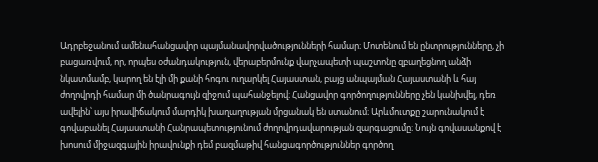Ադրբեջանում ամենահանցավոր պայմանավորվածությունների համար։ Մոտենում են ընտրությունները, չի բացառվում, որ, որպես օժանդակություն, վերաբերմունք վարչապետի պաշտոնը զբաղեցնող անձի նկատմամբ, կարող են էլի մի քանի հոգու ուղարկել Հայաստան, բայց անպայման Հայաստանի և հայ ժողովրդի համար մի ծանրագույն զիջում պահանջելով։ Հանցավոր գործողությունները չեն կանխվել, դեռ ավելին՝ այս իրավիճակում մարդիկ խաղաղության մրցանակ են ստանում։ Արևմուտքը շարունակում է գովաբանել Հայաստանի Հանրապետությունում ժողովրդավարության զարգացումը։ Նույն գովասանքով է խոսում միջազգային իրավունքի դեմ բազմաթիվ հանցագործություններ գործող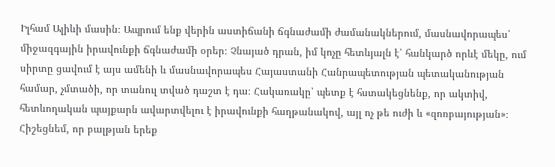Իլհամ Ալիևի մասին։ Ապրում ենք վերին աստիճանի ճգնաժամի ժամանակներում, մասնավորապես՝ միջազգային իրավունքի ճգնաժամի օրեր։ Չնայած դրան, իմ կոչը հետևյալն է՝ հանկարծ որևէ մեկը, ում սիրտը ցավում է այս ամենի և մասնավորապես Հայաստանի Հանրապետության պետականության համար, չմտածի, որ տանուլ տված դաշտ է դա։ Հակառակը՝ պետք է հստակեցնենք, որ ակտիվ, հետևողական պայքարն ավարտվելու է իրավունքի հաղթանակով, այլ ոչ թե ուժի և «զոռբայության»։ Հիշեցնեմ, որ բալթյան երեք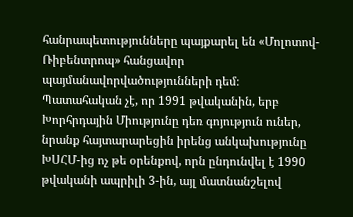հանրապետությունները պայքարել են «Մոլոտով-Ռիբենտրոպ» հանցավոր պայմանավորվածությունների դեմ։ Պատահական չէ, որ 1991 թվականին, երբ Խորհրդային Միությունը դեռ գոյություն ուներ, նրանք հայտարարեցին իրենց անկախությունը ԽՍՀՄ-ից ոչ թե օրենքով, որն ընդունվել է 1990 թվականի ապրիլի 3-ին, այլ մատնանշելով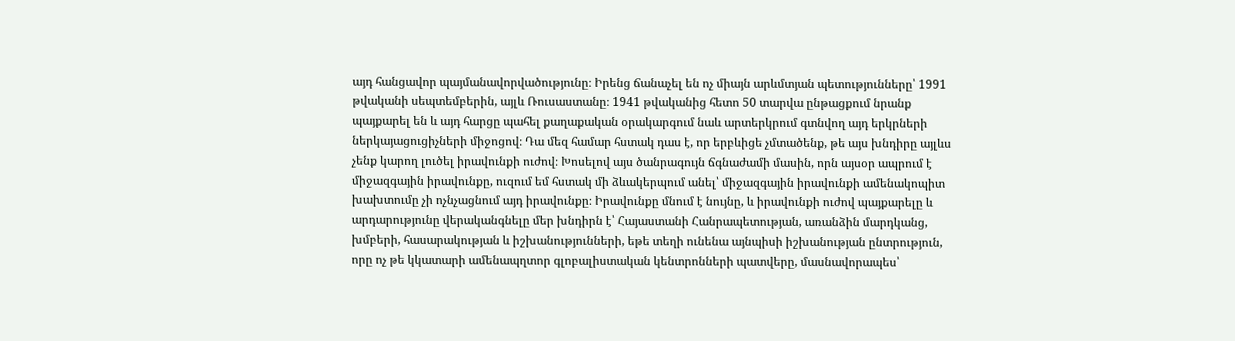այդ հանցավոր պայմանավորվածությունը։ Իրենց ճանաչել են ոչ միայն արևմտյան պետությունները՝ 1991 թվականի սեպտեմբերին, այլև Ռուսաստանը։ 1941 թվականից հետո 50 տարվա ընթացքում նրանք պայքարել են և այդ հարցը պահել քաղաքական օրակարգում նաև արտերկրում գտնվող այդ երկրների ներկայացուցիչների միջոցով։ Դա մեզ համար հստակ դաս է, որ երբևիցե չմտածենք, թե այս խնդիրը այլևս չենք կարող լուծել իրավունքի ուժով։ Խոսելով այս ծանրագույն ճգնաժամի մասին, որն այսօր ապրում է միջազգային իրավունքը, ուզում եմ հստակ մի ձևակերպում անել՝ միջազգային իրավունքի ամենակոպիտ խախտումը չի ոչնչացնում այդ իրավունքը։ Իրավունքը մնում է նույնը, և իրավունքի ուժով պայքարելը և արդարությունը վերականգնելը մեր խնդիրն է՝ Հայաստանի Հանրապետության, առանձին մարդկանց, խմբերի, հասարակության և իշխանությունների, եթե տեղի ունենա այնպիսի իշխանության ընտրություն, որը ոչ թե կկատարի ամենապղտոր գլոբալիստական կենտրոնների պատվերը, մասնավորապես՝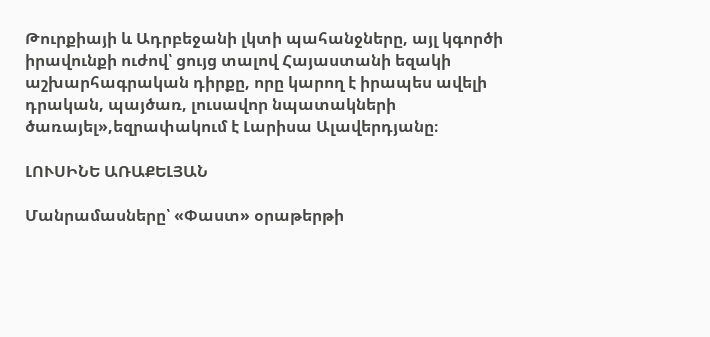Թուրքիայի և Ադրբեջանի լկտի պահանջները, այլ կգործի իրավունքի ուժով՝ ցույց տալով Հայաստանի եզակի աշխարհագրական դիրքը, որը կարող է իրապես ավելի դրական, պայծառ, լուսավոր նպատակների ծառայել»,եզրափակում է Լարիսա Ալավերդյանը։

ԼՈՒՍԻՆԵ ԱՌԱՔԵԼՅԱՆ

Մանրամասները՝ «Փաստ» օրաթերթի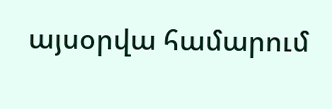այսօրվա համարում